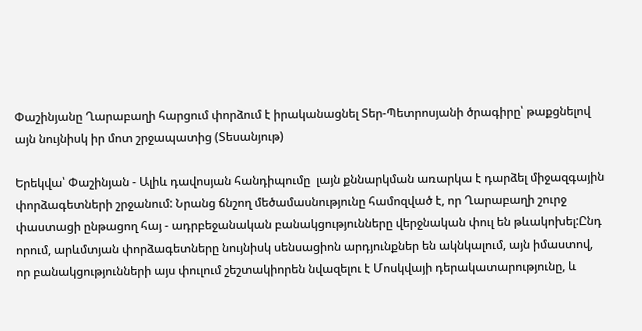Փաշինյանը Ղարաբաղի հարցում փորձում է իրականացնել Տեր-Պետրոսյանի ծրագիրը՝ թաքցնելով այն նույնիսկ իր մոտ շրջապատից (Տեսանյութ)

Երեկվա՝ Փաշինյան - Ալիև դավոսյան հանդիպումը  լայն քննարկման առարկա է դարձել միջազգային փորձագետների շրջանում: Նրանց ճնշող մեծամասնությունը համոզված է, որ Ղարաբաղի շուրջ փաստացի ընթացող հայ - ադրբեջանական բանակցությունները վերջնական փուլ են թևակոխել:Ընդ որում, արևմտյան փորձագետները նույնիսկ սենսացիոն արդյունքներ են ակնկալում, այն իմաստով, որ բանակցությունների այս փուլում շեշտակիորեն նվազելու է Մոսկվայի դերակատարությունը, և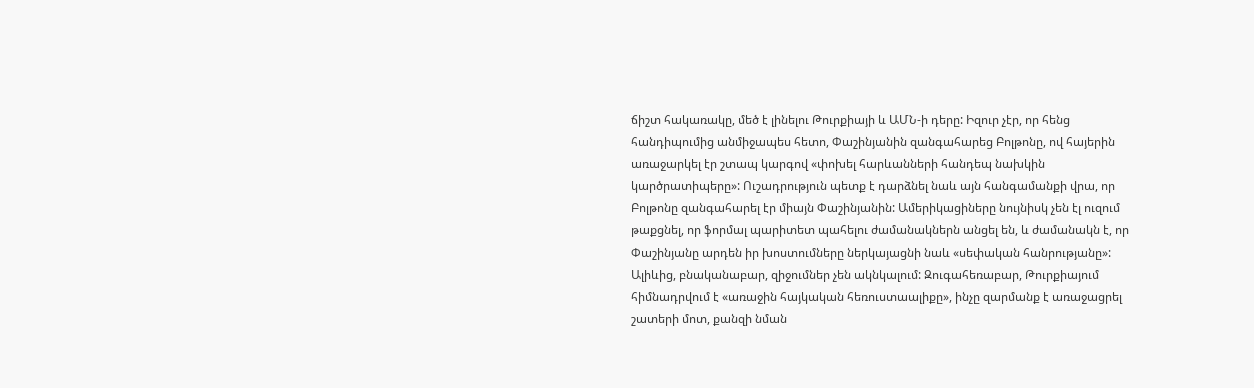ճիշտ հակառակը, մեծ է լինելու Թուրքիայի և ԱՄՆ-ի դերը: Իզուր չէր, որ հենց հանդիպումից անմիջապես հետո, Փաշինյանին զանգահարեց Բոլթոնը, ով հայերին առաջարկել էր շտապ կարգով «փոխել հարևանների հանդեպ նախկին կարծրատիպերը»: Ուշադրություն պետք է դարձնել նաև այն հանգամանքի վրա, որ Բոլթոնը զանգահարել էր միայն Փաշինյանին: Ամերիկացիները նույնիսկ չեն էլ ուզում թաքցնել, որ ֆորմալ պարիտետ պահելու ժամանակներն անցել են, և ժամանակն է, որ Փաշինյանը արդեն իր խոստումները ներկայացնի նաև «սեփական հանրությանը»: Ալիևից, բնականաբար, զիջումներ չեն ակնկալում: Զուգահեռաբար, Թուրքիայում հիմնադրվում է «առաջին հայկական հեռուստաալիքը», ինչը զարմանք է առաջացրել շատերի մոտ, քանզի նման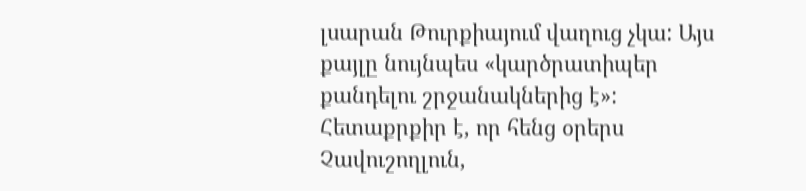լսարան Թուրքիայում վաղուց չկա: Այս քայլը նույնպես «կարծրատիպեր քանդելու շրջանակներից է»: Հետաքրքիր է, որ հենց օրերս Չավուշողլուն,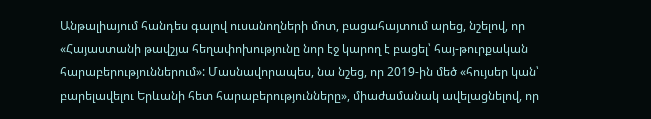Անթալիայում հանդես գալով ուսանողների մոտ, բացահայտում արեց, նշելով, որ «Հայաստանի թավշյա հեղափոխությունը նոր էջ կարող է բացել՝ հայ-թուրքական հարաբերություններում»: Մասնավորապես, նա նշեց, որ 2019-ին մեծ «հույսեր կան՝ բարելավելու Երևանի հետ հարաբերությունները», միաժամանակ ավելացնելով, որ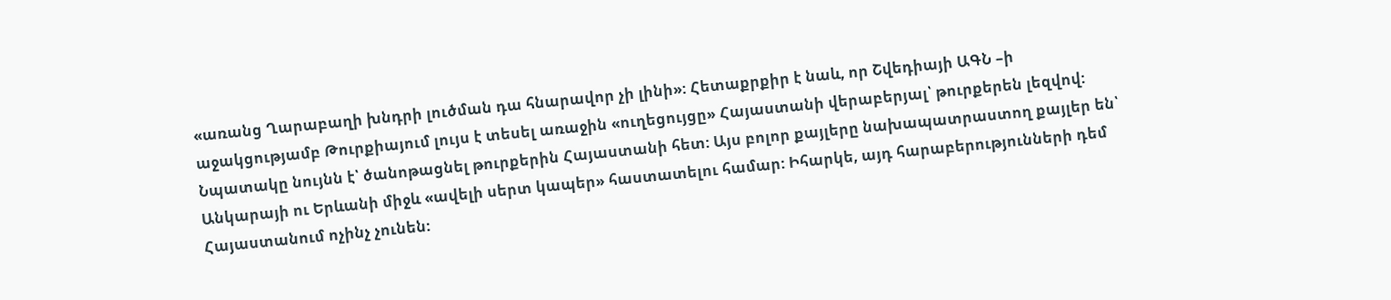«առանց Ղարաբաղի խնդրի լուծման դա հնարավոր չի լինի»: Հետաքրքիր է նաև, որ Շվեդիայի ԱԳՆ –ի աջակցությամբ Թուրքիայում լույս է տեսել առաջին «ուղեցույցը» Հայաստանի վերաբերյալ՝ թուրքերեն լեզվով: Նպատակը նույնն է՝ ծանոթացնել թուրքերին Հայաստանի հետ: Այս բոլոր քայլերը նախապատրաստող քայլեր են՝ Անկարայի ու Երևանի միջև «ավելի սերտ կապեր» հաստատելու համար: Իհարկե, այդ հարաբերությունների դեմ Հայաստանում ոչինչ չունեն: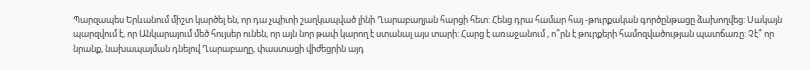Պարզապես Երևանում միշտ կարծել են, որ դա չպիտի շաղկապված լինի Ղարաբաղյան հարցի հետ: Հենց դրա համար հայ -թուրքական գործընթացը ձախողվեց: Սակայն պարզվում է, որ Անկարայում մեծ հույսեր ունեն, որ այն նոր թափ կարող է ստանալ այս տարի: Հարց է առաջանում , ո՞րն է թուրքերի համոզվածության պատճառը: Չէ՞ որ նրանք, նախապայման դնելով Ղարաբաղը, փաստացի վիժեցրին այդ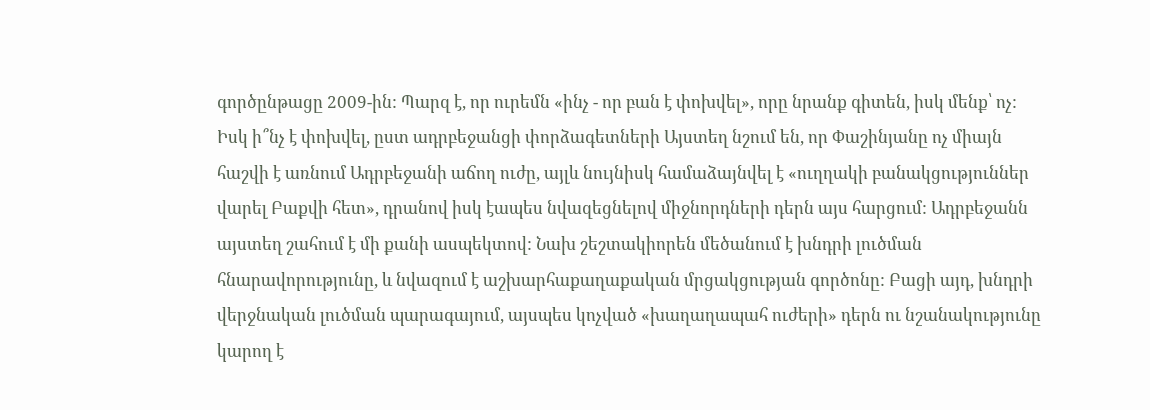գործընթացը 2009-ին: Պարզ է, որ ուրեմն «ինչ - որ բան է փոխվել», որը նրանք գիտեն, իսկ մենք՝ ոչ: Իսկ ի՞նչ է փոխվել, ըստ ադրբեջանցի փորձագետների Այստեղ նշում են, որ Փաշինյանը ոչ միայն հաշվի է առնում Ադրբեջանի աճող ուժը, այլև նույնիսկ համաձայնվել է «ուղղակի բանակցություններ վարել Բաքվի հետ», դրանով իսկ էապես նվազեցնելով միջնորդների դերն այս հարցում: Ադրբեջանն այստեղ շահում է մի քանի ասպեկտով: Նախ շեշտակիորեն մեծանում է խնդրի լուծման հնարավորությունը, և նվազում է աշխարհաքաղաքական մրցակցության գործոնը: Բացի այդ, խնդրի վերջնական լուծման պարագայում, այսպես կոչված «խաղաղապահ ուժերի» դերն ու նշանակությունը կարող է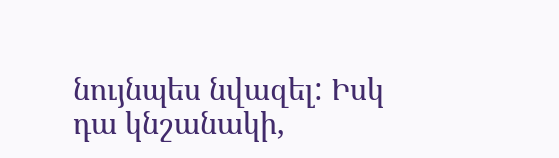նույնպես նվազել: Իսկ դա կնշանակի,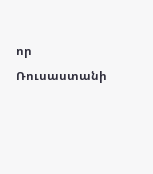որ Ռուսաստանի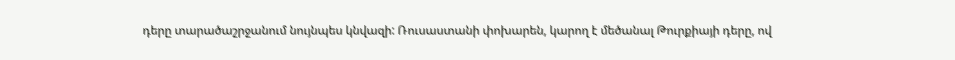դերը տարածաշրջանում նույնպես կնվազի: Ռուսաստանի փոխարեն, կարող է մեծանալ Թուրքիայի դերը, ով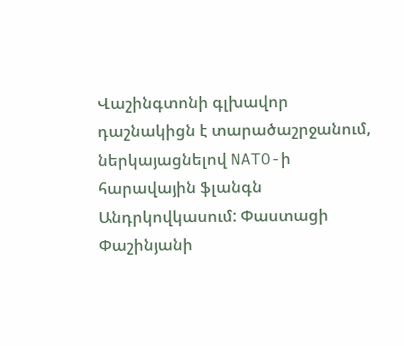Վաշինգտոնի գլխավոր դաշնակիցն է տարածաշրջանում, ներկայացնելով NATO-ի հարավային ֆլանգն Անդրկովկասում: Փաստացի Փաշինյանի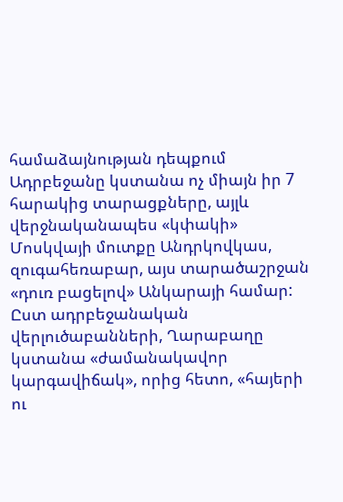համաձայնության դեպքում Ադրբեջանը կստանա ոչ միայն իր 7 հարակից տարացքները, այլև վերջնականապես «կփակի» Մոսկվայի մուտքը Անդրկովկաս, զուգահեռաբար, այս տարածաշրջան «դուռ բացելով» Անկարայի համար: Ըստ ադրբեջանական վերլուծաբանների, Ղարաբաղը կստանա «ժամանակավոր կարգավիճակ», որից հետո, «հայերի ու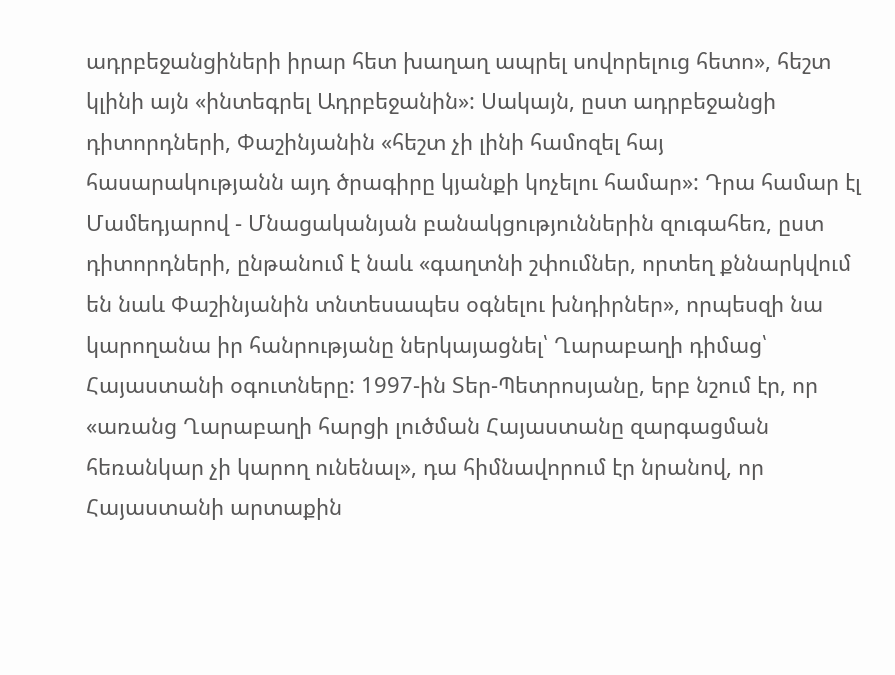ադրբեջանցիների իրար հետ խաղաղ ապրել սովորելուց հետո», հեշտ կլինի այն «ինտեգրել Ադրբեջանին»: Սակայն, ըստ ադրբեջանցի դիտորդների, Փաշինյանին «հեշտ չի լինի համոզել հայ հասարակությանն այդ ծրագիրը կյանքի կոչելու համար»: Դրա համար էլ Մամեդյարով - Մնացականյան բանակցություններին զուգահեռ, ըստ դիտորդների, ընթանում է նաև «գաղտնի շփումներ, որտեղ քննարկվում են նաև Փաշինյանին տնտեսապես օգնելու խնդիրներ», որպեսզի նա կարողանա իր հանրությանը ներկայացնել՝ Ղարաբաղի դիմաց՝ Հայաստանի օգուտները: 1997-ին Տեր-Պետրոսյանը, երբ նշում էր, որ «առանց Ղարաբաղի հարցի լուծման Հայաստանը զարգացման հեռանկար չի կարող ունենալ», դա հիմնավորում էր նրանով, որ Հայաստանի արտաքին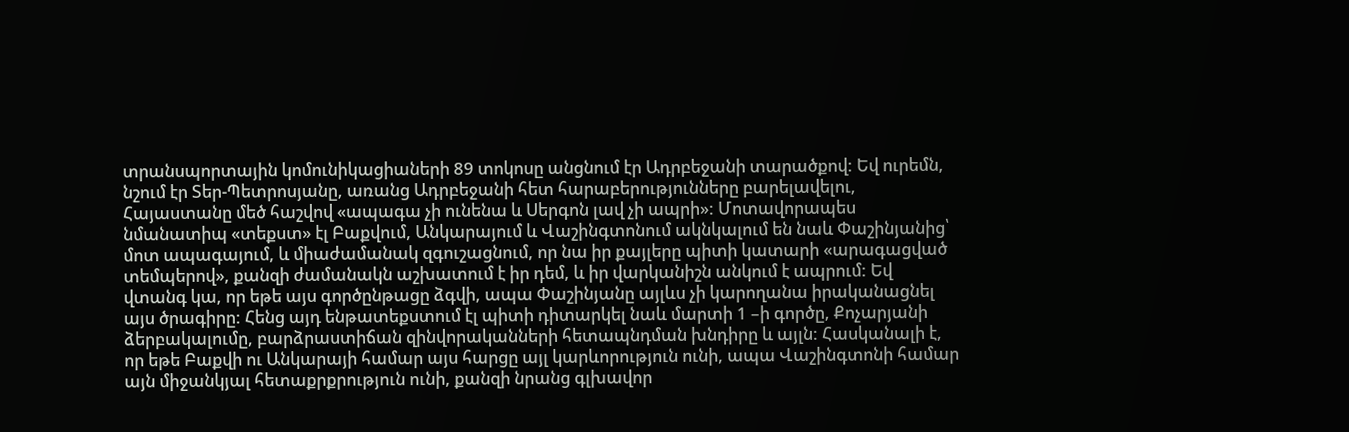տրանսպորտային կոմունիկացիաների 89 տոկոսը անցնում էր Ադրբեջանի տարածքով: Եվ ուրեմն, նշում էր Տեր-Պետրոսյանը, առանց Ադրբեջանի հետ հարաբերությունները բարելավելու, Հայաստանը մեծ հաշվով «ապագա չի ունենա և Սերգոն լավ չի ապրի»: Մոտավորապես նմանատիպ «տեքստ» էլ Բաքվում, Անկարայում և Վաշինգտոնում ակնկալում են նաև Փաշինյանից՝ մոտ ապագայում, և միաժամանակ զգուշացնում, որ նա իր քայլերը պիտի կատարի «արագացված տեմպերով», քանզի ժամանակն աշխատում է իր դեմ, և իր վարկանիշն անկում է ապրում: Եվ վտանգ կա, որ եթե այս գործընթացը ձգվի, ապա Փաշինյանը այլևս չի կարողանա իրականացնել այս ծրագիրը: Հենց այդ ենթատեքստում էլ պիտի դիտարկել նաև մարտի 1 –ի գործը, Քոչարյանի ձերբակալումը, բարձրաստիճան զինվորականների հետապնդման խնդիրը և այլն: Հասկանալի է, որ եթե Բաքվի ու Անկարայի համար այս հարցը այլ կարևորություն ունի, ապա Վաշինգտոնի համար այն միջանկյալ հետաքրքրություն ունի, քանզի նրանց գլխավոր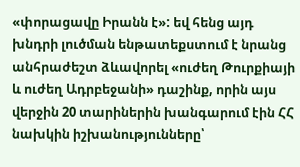«փորացավը Իրանն է»: եվ հենց այդ խնդրի լուծման ենթատեքստում է նրանց անհրաժեշտ ձևավորել «ուժեղ Թուրքիայի և ուժեղ Ադրբեջանի» դաշինք, որին այս վերջին 20 տարիներին խանգարում էին ՀՀ նախկին իշխանությունները՝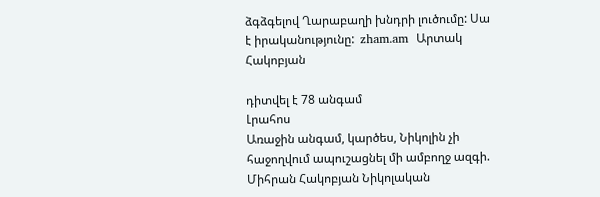ձգձգելով Ղարաբաղի խնդրի լուծումը: Սա է իրականությունը:  zham.am  Արտակ Հակոբյան

դիտվել է 78 անգամ
Լրահոս
Առաջին անգամ, կարծես, Նիկոլին չի հաջողվում ապուշացնել մի ամբողջ ազգի. Միհրան Հակոբյան Նիկոլական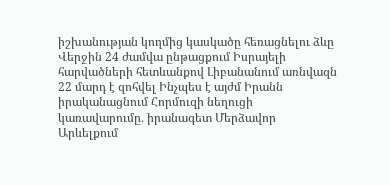իշխանության կողմից կասկածը հեռացնելու ձևը Վերջին 24 ժամվա ընթացքում Իսրայելի հարվածների հետևանքով Լիբանանում առնվազն 22 մարդ է զոհվել Ինչպես է այժմ Իրանն իրականացնում Հորմուզի նեղուցի կառավարումը․ իրանագետ Մերձավոր Արևելքում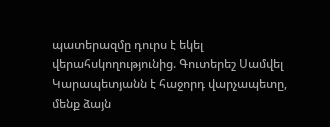պատերազմը դուրս է եկել վերահսկողությունից. Գուտերեշ Սամվել Կարապետյանն է հաջորդ վարչապետը, մենք ձայն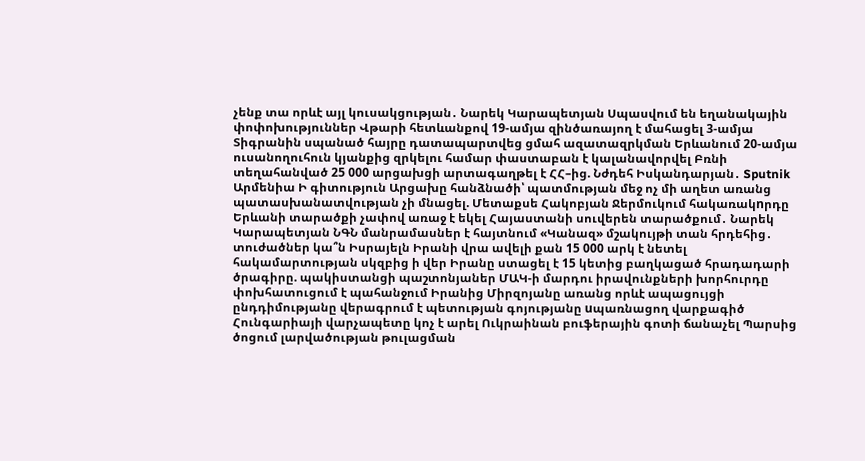չենք տա որևէ այլ կուսակցության․ Նարեկ Կարապետյան Սպասվում են եղանակային փոփոխություններ Վթարի հետևանքով 19-ամյա զինծառայող է մահացել 3-ամյա Տիգրանին սպանած հայրը դատապարտվեց ցմահ ազատազրկման Երևանում 20-ամյա ուսանողուհուն կյանքից զրկելու համար փաստաբան է կալանավորվել Բռնի տեղահանված 25 000 արցախցի արտագաղթել է ՀՀ–ից. Նժդեհ Իսկանդարյան․ Sputnik Արմենիա Ի գիտություն Արցախը հանձնածի՝ պատմության մեջ ոչ մի աղետ առանց պատասխանատվության չի մնացել. Մետաքսե Հակոբյան Ջերմուկում հակառակnրդը Երևանի տարածքի չափով առաջ է եկել Հայաստանի սուվերեն տարածքում․ Նարեկ Կարապետյան ՆԳՆ մանրամասներ է հայտնում «Կանազ» մշակույթի տան հրդեհից․ տուժածներ կա՞ն Իսրայելն Իրանի վրա ավելի քան 15 000 արկ է նետել հակամարտության սկզբից ի վեր Իրանը ստացել է 15 կետից բաղկացած հրադադարի ծրագիրը. պակիստանցի պաշտոնյաներ ՄԱԿ-ի մարդու իրավունքների խորհուրդը փոխհատուցում է պահանջում Իրանից Միրզոյանը առանց որևէ ապացույցի ընդդիմությանը վերագրում է պետության գոյությանը uպառնացող վարքագիծ Հունգարիայի վարչապետը կոչ է արել Ուկրաինան բուֆերային գոտի ճանաչել Պարսից ծոցում լարվածության թուլացման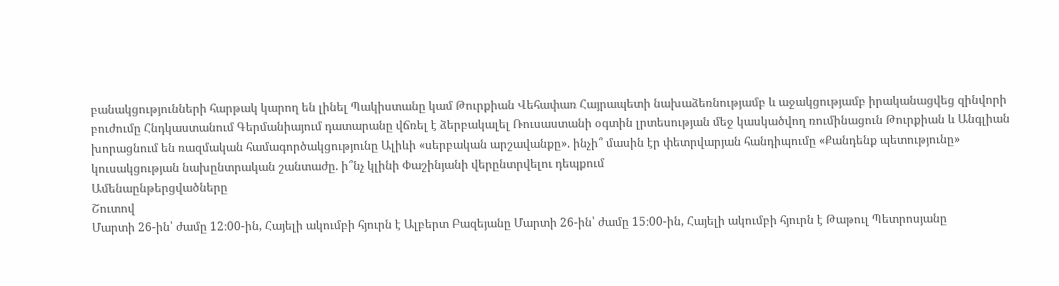բանակցությունների հարթակ կարող են լինել Պակիստանը կամ Թուրքիան Վեհափառ Հայրապետի նախաձեռնությամբ և աջակցությամբ իրականացվեց զինվորի բուժումը Հնդկաստանում Գերմանիայում դատարանը վճռել է ձերբակալել Ռուսաստանի օգտին լրտեսության մեջ կասկածվող ռումինացուն Թուրքիան և Անգլիան խորացնում են ռազմական համագործակցությունը Ալիևի «սերբական արշավանքը». ինչի՞ մասին էր փետրվարյան հանդիպումը «Քանդենք պետությունը» կուսակցության նախընտրական շանտաժը. ի՞նչ կլինի Փաշինյանի վերընտրվելու դեպքում
Ամենաընթերցվածները
Շուտով
Մարտի 26-ին՝ ժամը 12։00-ին, Հայելի ակումբի հյուրն է Ալբերտ Բազեյանը Մարտի 26-ին՝ ժամը 15։00-ին, Հայելի ակումբի հյուրն է Թաթուլ Պետրոսյանը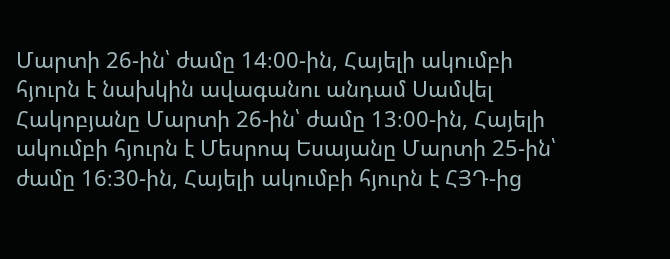Մարտի 26-ին՝ ժամը 14։00-ին, Հայելի ակումբի հյուրն է նախկին ավագանու անդամ Սամվել Հակոբյանը Մարտի 26-ին՝ ժամը 13։00-ին, Հայելի ակումբի հյուրն է Մեսրոպ Եսայանը Մարտի 25-ին՝ ժամը 16։30-ին, Հայելի ակումբի հյուրն է ՀՅԴ-ից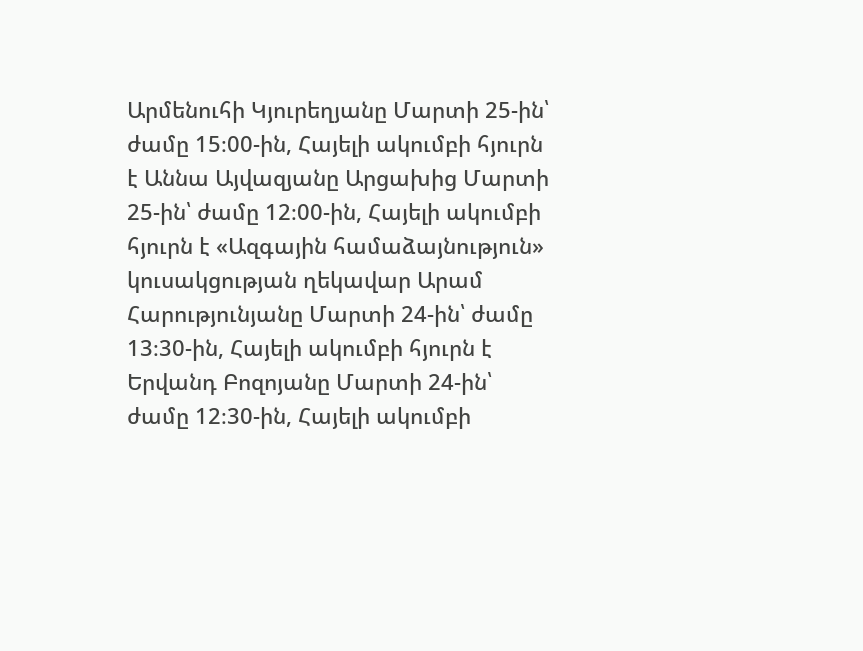Արմենուհի Կյուրեղյանը Մարտի 25-ին՝ ժամը 15։00-ին, Հայելի ակումբի հյուրն է Աննա Այվազյանը Արցախից Մարտի 25-ին՝ ժամը 12։00-ին, Հայելի ակումբի հյուրն է «Ազգային համաձայնություն» կուսակցության ղեկավար Արամ Հարությունյանը Մարտի 24-ին՝ ժամը 13։30-ին, Հայելի ակումբի հյուրն է Երվանդ Բոզոյանը Մարտի 24-ին՝ ժամը 12։30-ին, Հայելի ակումբի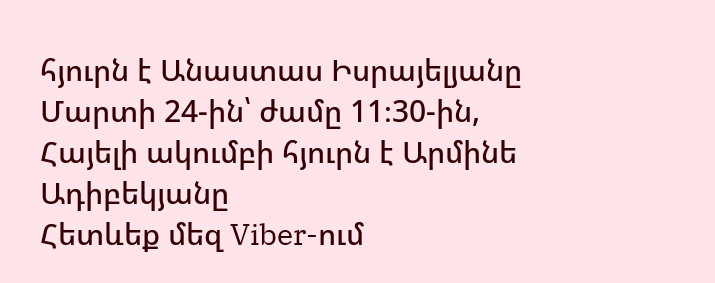հյուրն է Անաստաս Իսրայելյանը Մարտի 24-ին՝ ժամը 11։30-ին, Հայելի ակումբի հյուրն է Արմինե Ադիբեկյանը
Հետևեք մեզ Viber-ում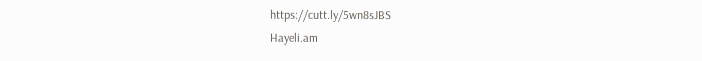https://cutt.ly/5wn8sJBS
Hayeli.am